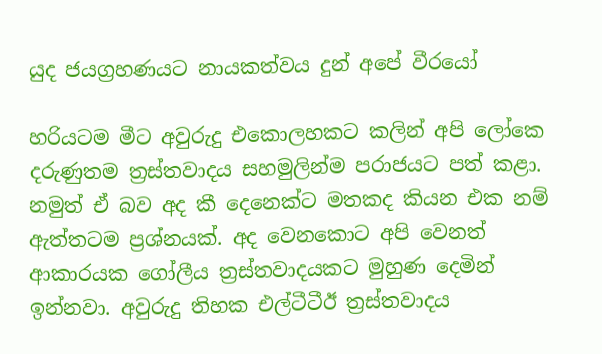යුද ජයග්‍රහණයට නායකත්වය දුන් අපේ වීරයෝ

හරියටම මීට අවුරුදු එකොලහකට කලින් අපි ලෝකෙ දරුණුතම ත්‍රස්තවාදය සහමුලින්ම පරාජයට පත් කළා. නමුත් ඒ බව අද කී දෙනෙක්ට මතකද කියන එක නම් ඇත්තටම ප්‍රශ්නයක්. අද වෙනකොට අපි වෙනත් ආකාරයක ගෝලීය ත්‍රස්තවාදයකට මුහුණ දෙමින් ඉන්නවා. අවුරුදු තිහක එල්ටීටීඊ ත්‍රස්තවාදය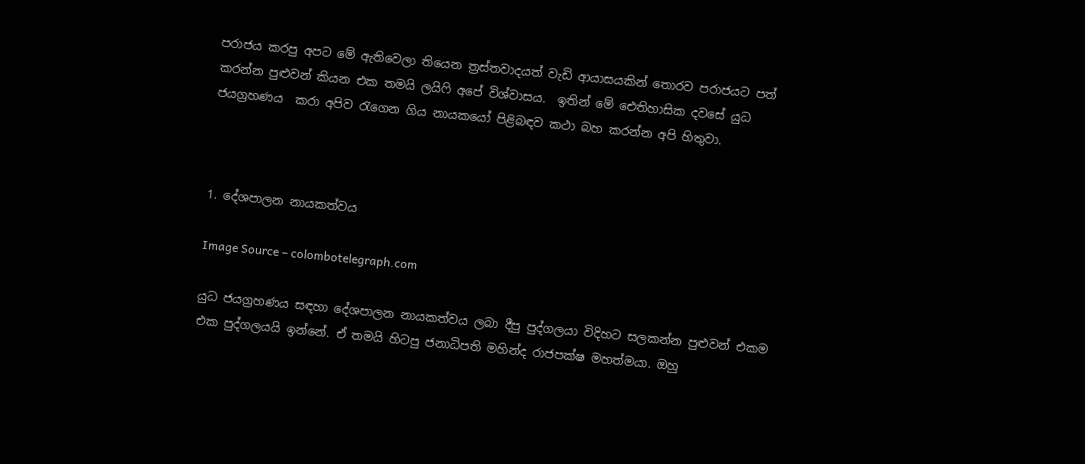පරාජය කරපු අපට මේ ඇතිවෙලා තියෙන ත්‍රස්තවාදයත් වැඩි ආයාසයකින් තොරව පරාජයට පත් කරන්න පුළුවන් කියන එක තමයි ලයිෆි අපේ විශ්වාසය.  ඉතින් මේ ඓතිහාසික දවසේ යුධ ජයග්‍රහණය  කරා අපිව රැගෙන ගිය නායකයෝ පිළිබඳව කථා බහ කරන්න අපි හිතුවා.



1. දේශපාලන නායකත්වය

Image Source – colombotelegraph.com

යුධ ජයග්‍රහණය සඳහා දේශපාලන නායකත්වය ලබා දීපු පුද්ගලයා විදිහට සලකන්න පුළුවන් එකම එක පුද්ගලයයි ඉන්නේ. ඒ තමයි හිටපු ජනාධිපති මහින්ද රාජපක්ෂ මහත්මයා. ඔහු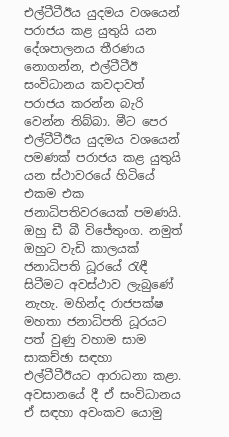එල්ටීටීඊය යුදමය වශයෙන් පරාජය කළ යුතුයි යන දේශපාලනය තීරණය නොගන්න, එල්ටීටීඊ සංවිධානය කවදාවත් පරාජය කරන්න බැරි වෙන්න තිබ්බා. මීට පෙර එල්ටීටීඊය යුදමය වශයෙන් පමණක් පරාජය කළ යුතුයි යන ස්ථාවරයේ හිටියේ එකම එක ජනාධිපතිවරයෙක් පමණයි. ඔහු ඩී බී විජේතුංග. නමුත් ඔහුට වැඩි කාලයක් ජනාධිපති ධූරයේ රැඳී සිටීමට අවස්ථාව ලැබුණේ නැහැ. මහින්ද රාජපක්ෂ මහතා ජනාධිපති ධූරයට පත් වුණු වහාම සාම සාකච්ඡා සඳහා එල්ටීටීඊයට ආරාධනා කළා. අවසානයේ දී ඒ සංවිධානය ඒ සඳහා අවංකව යොමු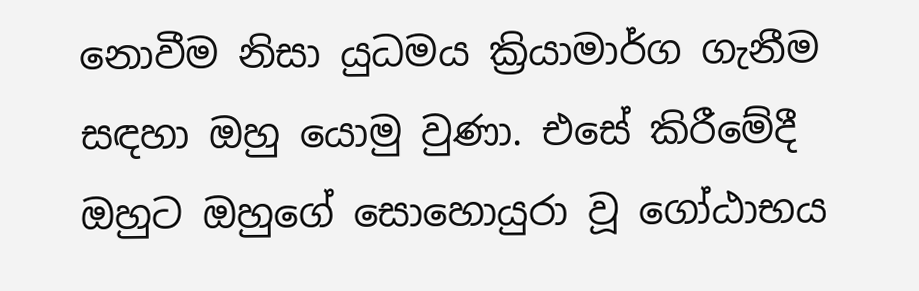නොවීම නිසා යුධමය ක්‍රියාමාර්ග ගැනීම සඳහා ඔහු යොමු වුණා. එසේ කිරීමේදී ඔහුට ඔහුගේ සොහොයුරා වූ ගෝඨාභය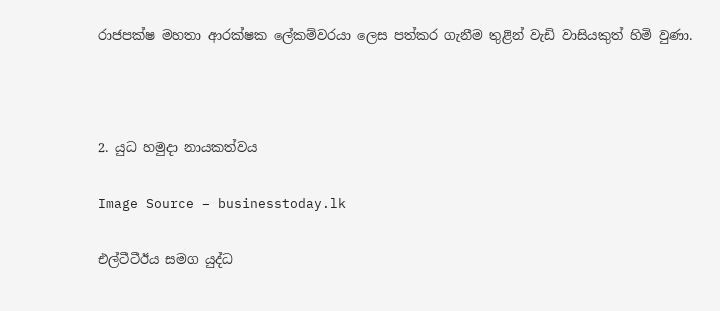රාජපක්ෂ මහතා ආරක්ෂක ලේකම්වරයා ලෙස පත්කර ගැනීම තුළින් වැඩි වාසියකුත් හිමි වුණා.



2. යුධ හමුදා නායකත්වය

Image Source – businesstoday.lk

එල්ටීටීඊය සමග යුද්ධ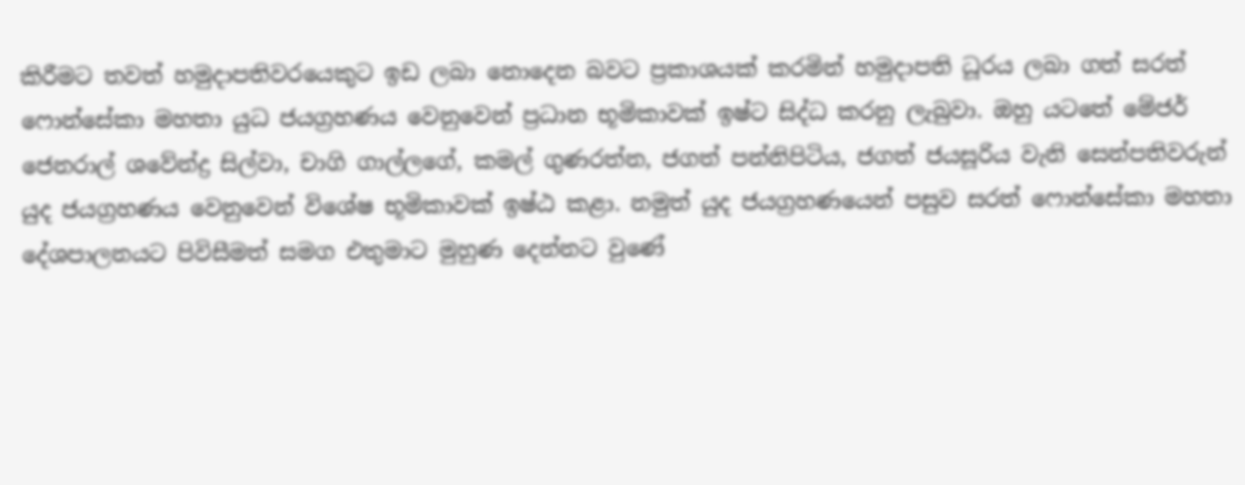කිරීමට තවත් හමුදාපතිවරයෙකුට ඉඩ ලබා නොදෙන බවට ප්‍රකාශයක් කරමින් හමුදාපති ධූරය ලබා ගත් සරත් ෆොන්සේකා මහතා යුධ ජයග්‍රහණය වෙනුවෙන් ප්‍රධාන භූමිකාවක් ඉෂ්ට සිද්ධ කරනු ලැබුවා. ඔහු යටතේ මේජර් ජෙනරාල් ශවේන්ද්‍ර සිල්වා, චාගි ගාල්ලගේ, කමල් ගුණරත්න, ජගත් පන්නිපිටිය, ජගත් ජයසූරිය වැනි සෙන්පතිවරුන් යුද ජයග්‍රහණය වෙනුවෙන් විශේෂ භූමිකාවක් ඉෂ්ඨ කළා. නමුත් යුද ජයග්‍රහණයෙන් පසුව සරත් ෆොන්සේකා මහතා දේශපාලනයට පිවිසීමත් සමග එතුමාට මුහුණ දෙන්නට වුණේ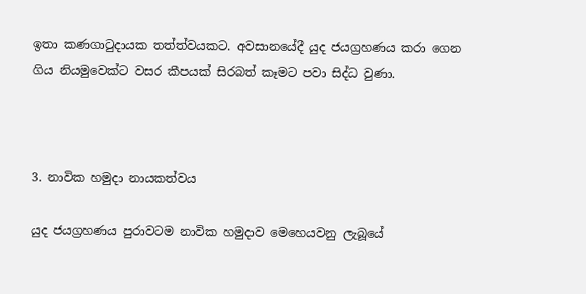ඉතා කණගාටුදායක තත්ත්වයකට. අවසානයේදී යුද ජයග්‍රහණය කරා ගෙන ගිය නියමුවෙක්ට වසර කීපයක් සිරබත් කෑමට පවා සිද්ධ වුණා.



3. නාවික හමුදා නායකත්වය

යුද ජයග්‍රහණය පුරාවටම නාවික හමුදාව මෙහෙයවනු ලැබූයේ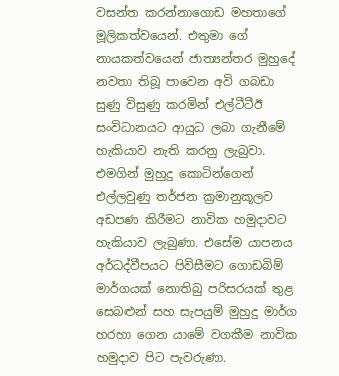වසන්ත කරන්නාගොඩ මහතාගේ මූලිකත්වයෙන්. එතුමා ගේ නායකත්වයෙන් ජාත්‍යන්තර මුහුදේ නවතා තිබූ පාවෙන අවි ගබඩා සුණු විසුණු කරමින් එල්ටීටීඊ සංවිධානයට ආයුධ ලබා ගැනීමේ හැකියාව නැති කරනු ලැබුවා. එමගින් මුහුදු කොටින්ගෙන් එල්ලවුණු තර්ජන ක්‍රමානුකූලව අඩපණ කිරීමට නාවික හමුදාවට හැකියාව ලැබුණා. එසේම යාපනය අර්ධද්වීපයට පිවිසීමට ගොඩබිම් මාර්ගයක් නොතිබු පරිසරයක් තුළ සෙබළුන් සහ සැපයුම් මුහුදු මාර්ග හරහා ගෙන යාමේ වගකීම නාවික හමුදාව පිට පැවරුණා.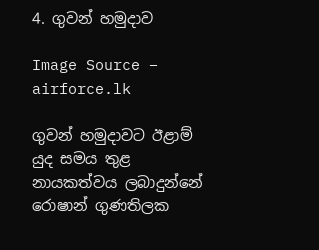4. ගුවන් හමුදාව

Image Source – airforce.lk

ගුවන් හමුදාවට ඊළාම් යුද සමය තුළ නායකත්වය ලබාදුන්නේ රොෂාන් ගුණතිලක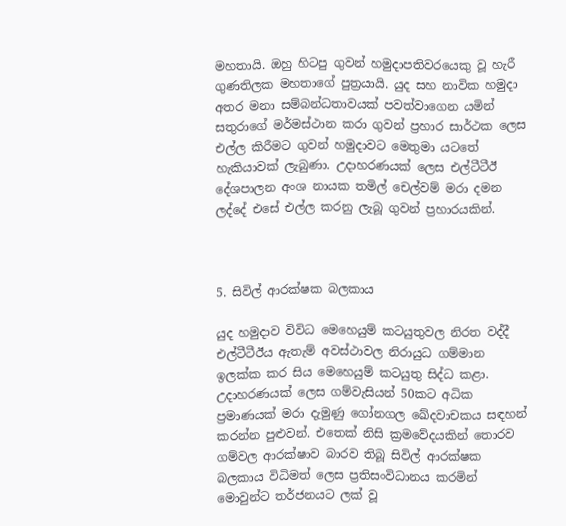මහතායි. ඔහු හිටපු ගුවන් හමුදාපතිවරයෙකු වූ හැරී ගුණතිලක මහතාගේ පුත්‍රයායි. යුද සහ නාවික හමුදා අතර මනා සම්බන්ධතාවයක් පවත්වාගෙන යමින් සතුරාගේ මර්මස්ථාන කරා ගුවන් ප්‍රහාර සාර්ථක ලෙස එල්ල කිරීමට ගුවන් හමුදාවට මෙතුමා යටතේ හැකියාවක් ලැබුණා. උදාහරණයක් ලෙස එල්ටීටීඊ දේශපාලන අංශ නායක තමිල් චෙල්වම් මරා දමන ලද්දේ එසේ එල්ල කරනු ලැබූ ගුවන් ප්‍රහාරයකින්.



5. සිවිල් ආරක්ෂක බලකාය

යුද හමුදාව විවිධ මෙහෙයුම් කටයුතුවල නිරත වද්දී එල්ටීටීඊය ඇතැම් අවස්ථාවල නිරායුධ ගම්මාන ඉලක්ක කර සිය මෙහෙයුම් කටයුතු සිද්ධ කළා. උදාහරණයක් ලෙස ගම්වැසියන් 50කට අධික ප්‍රමාණයක් මරා දැමුණු ගෝනගල ඛේදවාචකය සඳහන් කරන්න පුළුවන්. එතෙක් නිසි ක්‍රමවේදයකින් තොරව ගම්වල ආරක්ෂාව බාරව තිබූ සිවිල් ආරක්ෂක බලකාය විධිමත් ලෙස ප්‍රතිසංවිධානය කරමින් මොවුන්ට තර්ජනයට ලක් වූ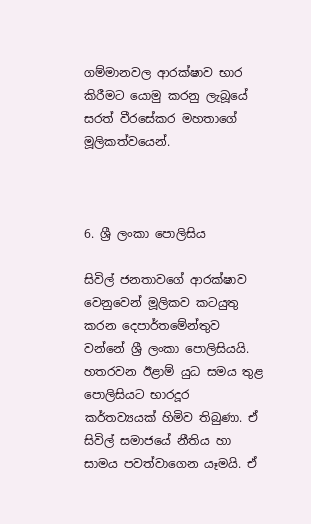ගම්මානවල ආරක්ෂාව භාර කිරීමට යොමු කරනු ලැබූයේ සරත් වීරසේකර මහතාගේ මූලිකත්වයෙන්.



6. ශ්‍රී ලංකා පොලිසිය

සිවිල් ජනතාවගේ ආරක්ෂාව වෙනුවෙන් මූලිකව කටයුතු කරන දෙපාර්තමේන්තුව වන්නේ ශ්‍රී ලංකා පොලිසියයි. හතරවන ඊළාම් යුධ සමය තුළ පොලිසියට භාරදූර කර්තව්‍යයක් හිමිව තිබුණා. ඒ සිවිල් සමාජයේ නීතිය හා සාමය පවත්වාගෙන යෑමයි. ඒ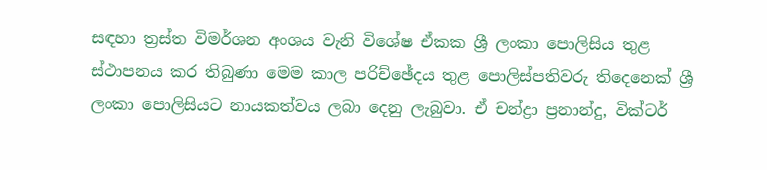සඳහා ත්‍රස්ත විමර්ශන අංශය වැනි විශේෂ ඒකක ශ්‍රී ලංකා පොලිසිය තුළ ස්ථාපනය කර තිබුණා මෙම කාල පරිච්ඡේදය තුළ පොලිස්පතිවරු තිදෙනෙක් ශ්‍රී ලංකා පොලිසියට නායකත්වය ලබා දෙනු ලැබුවා. ඒ චන්ද්‍රා ප්‍රනාන්දු, වික්ටර්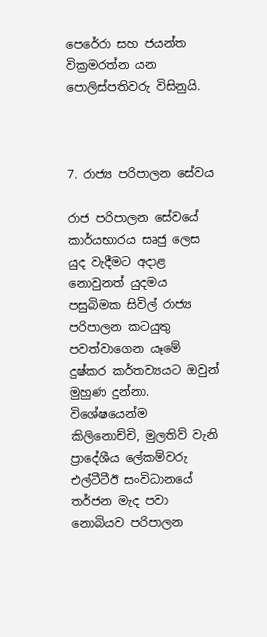පෙරේරා සහ ජයන්ත වික්‍රමරත්න යන පොලිස්පතිවරු විසිනුයි.



7. රාජ්‍ය පරිපාලන සේවය

රාජ පරිපාලන සේවයේ කාර්යභාරය සෘජු ලෙස යුද වැදීමට අදාළ නොවුනත් යුදමය පසුබිමක සිවිල් රාජ්‍ය පරිපාලන කටයුතු පවත්වාගෙන යෑමේ දුෂ්කර කර්තව්‍යයට ඔවුන් මුහුණ දුන්නා. විශේෂයෙන්ම කිලිනොච්චි, මුලතිව් වැනි ප්‍රාදේශීය ලේකම්වරු එල්ටීටීඊ සංවිධානයේ තර්ජන මැද පවා නොබියව පරිපාලන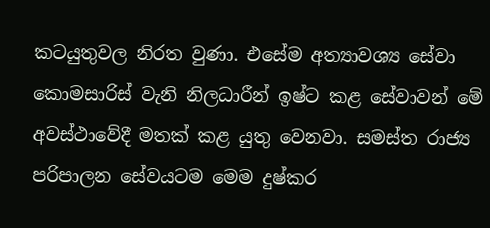කටයුතුවල නිරත වුණා. එසේම අත්‍යාවශ්‍ය සේවා කොමසාරිස් වැනි නිලධාරීන් ඉෂ්ට කළ සේවාවන් මේ අවස්ථාවේදී මතක් කළ යුතු වෙනවා. සමස්ත රාජ්‍ය පරිපාලන සේවයටම මෙම දුෂ්කර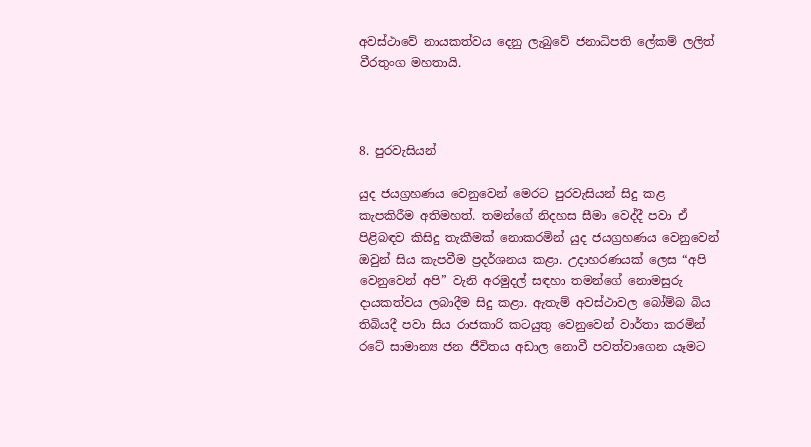අවස්ථාවේ නායකත්වය දෙනු ලැබුවේ ජනාධිපති ලේකම් ලලිත් වීරතුංග මහතායි.



8. පුරවැසියන්

යුද ජයග්‍රහණය වෙනුවෙන් මෙරට පුරවැසියන් සිදු කළ කැපකිරීම අතිමහත්. තමන්ගේ නිදහස සීමා වෙද්දී පවා ඒ පිළිබඳව කිසිදු තැකීමක් නොකරමින් යුද ජයග්‍රහණය වෙනුවෙන් ඔවුන් සිය කැපවීම ප්‍රදර්ශනය කළා. උදාහරණයක් ලෙස “අපි වෙනුවෙන් අපි” වැනි අරමුදල් සඳහා තමන්ගේ නොමසුරු දායකත්වය ලබාදීම සිදු කළා. ඇතැම් අවස්ථාවල බෝම්බ බිය තිබියදී පවා සිය රාජකාරි කටයුතු වෙනුවෙන් වාර්තා කරමින් රටේ සාමාන්‍ය ජන ජීවිතය අඩාල නොවී පවත්වාගෙන යෑමට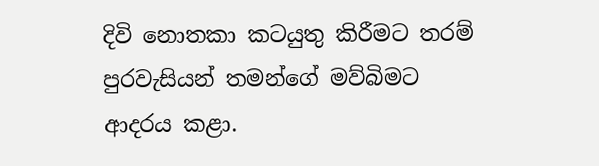දිවි නොතකා කටයුතු කිරීමට තරම් පුරවැසියන් තමන්ගේ මව්බිමට ආදරය කළා.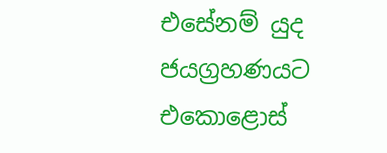එසේනම් යුද ජයග්‍රහණයට එකොළොස්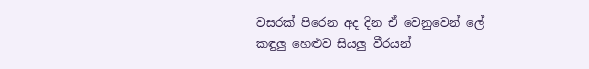වසරක් පිරෙන අද දින ඒ වෙනුවෙන් ලේ කඳුලු හෙළුව සියලු වීරයන්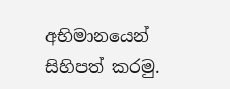අභිමානයෙන් සිහිපත් කරමු.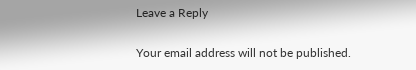Leave a Reply

Your email address will not be published.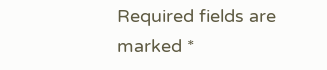Required fields are marked *